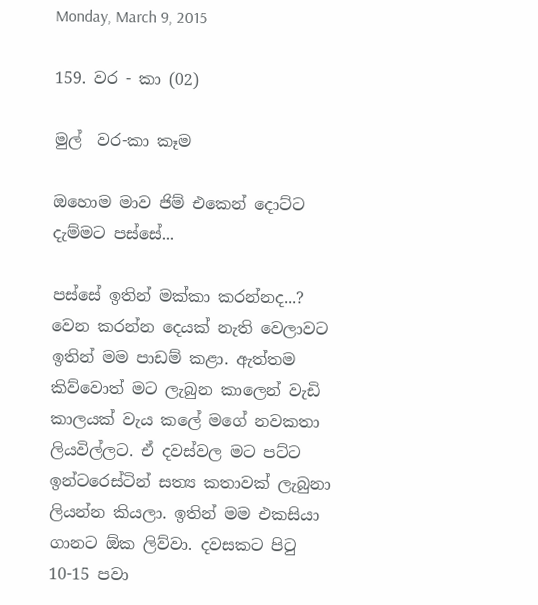Monday, March 9, 2015

159. වර - කා (02)

මුල්  වර-කා කෑම

ඔහොම මාව ජිම් එකෙන් දොට්ට දැම්මට පස්සේ...

පස්සේ ඉතින් මක්කා කරන්නද...? වෙන කරන්න දෙයක් නැති වෙලාවට ඉතින් මම පාඩම් කළා. ඇත්තම කිව්වොත් මට ලැබුන කාලෙන් වැඩි කාලයක් වැය කලේ මගේ නවකතා ලියවිල්ලට. ඒ දවස්වල මට පට්ට ඉන්ටරෙස්ටින් සත්‍ය කතාවක් ලැබුනා ලියන්න කියලා. ඉතින් මම එකසියා ගානට ඕක ලිව්වා. දවසකට පිටු 10-15 පවා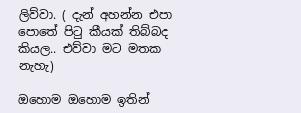ලිව්වා. ( දැන් අහන්න එපා පොතේ පිටු කීයක් තිබ්බද කියල.. එව්වා මට මතක නැහැ)

ඔහොම ඔහොම ඉතින්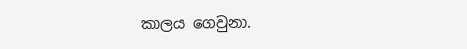කාලය ගෙවුනා.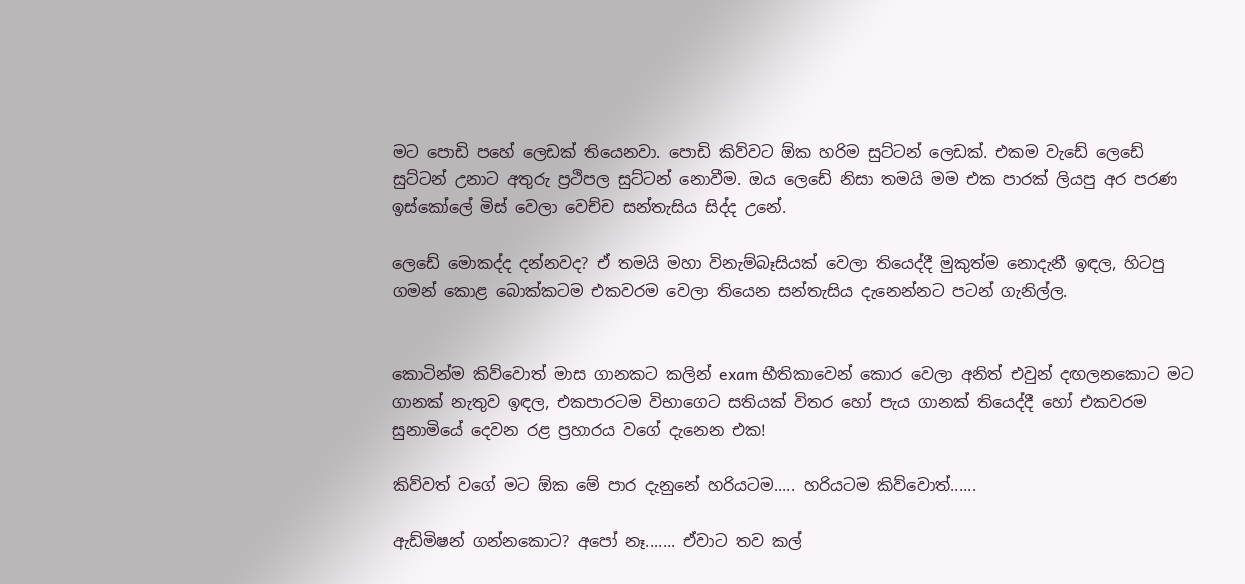මට පොඩි පහේ ලෙඩක් තියෙනවා. පොඩි කිව්වට ඕක හරිම සුට්ටන් ලෙඩක්. එකම වැඩේ ලෙඩේ සුට්ටන් උනාට අතුරු ප්‍රථිපල සුට්ටන් නොවීම. ඔය ලෙඩේ නිසා තමයි මම එක පාරක් ලියපු අර පරණ ඉස්කෝලේ මිස් වෙලා වෙච්ච සන්තැසිය සිද්ද උනේ.

ලෙඩේ මොකද්ද දන්නවද? ඒ තමයි මහා විනැම්බෑසියක් වෙලා තියෙද්දී මුකුත්ම නොදැනී ඉඳල, හිටපු ගමන් කොළ බොක්කටම එකවරම වෙලා තියෙන සන්තැසිය දැනෙන්නට පටන් ගැනිල්ල.


කොටින්ම කිව්වොත් මාස ගානකට කලින් exam භීතිකාවෙන් කොර වෙලා අනිත් එවුන් දඟලනකොට මට ගානක් නැතුව ඉඳල, එකපාරටම විභාගෙට සතියක් විතර හෝ පැය ගානක් තියෙද්දී හෝ එකවරම සුනාමියේ දෙවන රළ ප්‍රහාරය වගේ දැනෙන එක!

කිව්වත් වගේ මට ඕක මේ පාර දැනුනේ හරියටම..... හරියටම කිව්වොත්......

ඇඩ්මිෂන් ගන්නකොට? අපෝ නෑ....... ඒවාට තව කල්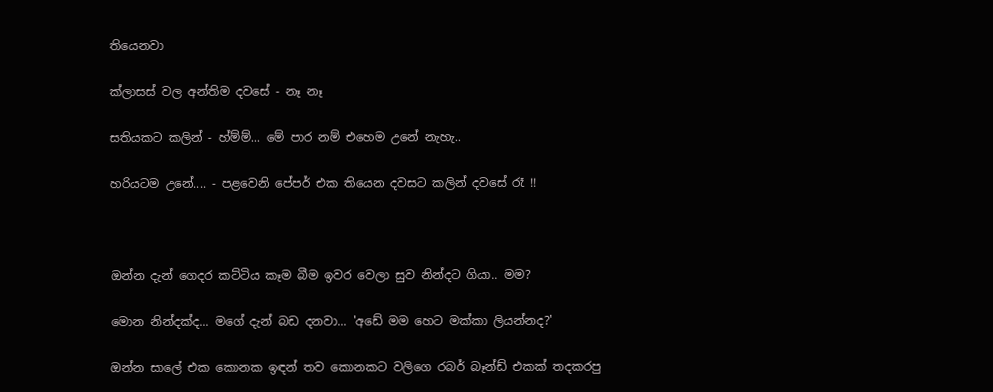තියෙනවා

ක්ලාසස් වල අන්තිම දවසේ - නෑ නෑ

සතියකට කලින් - හ්ම්ම්... මේ පාර නම් එහෙම උනේ නැහැ..

හරියටම උනේ.... - පළවෙනි පේපර් එක තියෙන දවසට කලින් දවසේ රෑ !!



ඔන්න දැන් ගෙදර කට්ටිය කෑම බීම ඉවර වෙලා සුව නින්දට ගියා.. මම?

මොන නින්දක්ද... මගේ දැන් බඩ දනවා... 'අඩේ මම හෙට මක්කා ලියන්නද?'

ඔන්න සාලේ එක කොනක ඉඳන් තව කොනකට වලිගෙ රබර් බෑන්ඩ් එකක් තදකරපු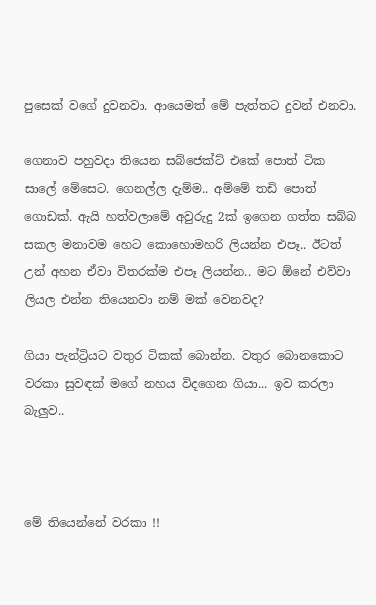පුසෙක් වගේ දුවනවා. ආයෙමත් මේ පැත්තට දුවන් එනවා.

ගෙනාව පහුවදා තියෙන සබ්ජෙක්ට් එකේ පොත් ටික සාලේ මේසෙට. ගෙනල්ල දැම්ම.. අම්මේ තඩි පොත් ගොඩක්. ඇයි හත්වලාමේ අවුරුදු 2ක් ඉගෙන ගත්ත සබ්බ සකල මනාවම හෙට කොහොමහරි ලියන්න එපෑ.. ඊටත් උන් අහන ඒවා විතරක්ම එපෑ ලියන්න.. මට ඕනේ එව්වා ලියල එන්න තියෙනවා නම් මක් වෙනවද?

ගියා පැන්ට්‍රියට වතුර ටිකක් බොන්න. වතුර බොනකොට වරකා සුවඳක් මගේ නහය විදගෙන ගියා... ඉව කරලා බැලුව..



මේ තියෙන්නේ වරකා !!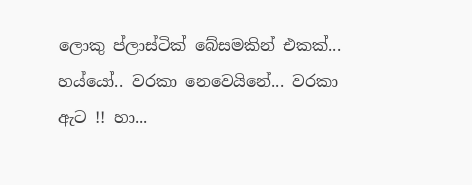ලොකු ප්ලාස්ටික් බේසමකින් එකක්... හය්යෝ.. වරකා නෙවෙයිනේ... වරකා ඇට !! හා...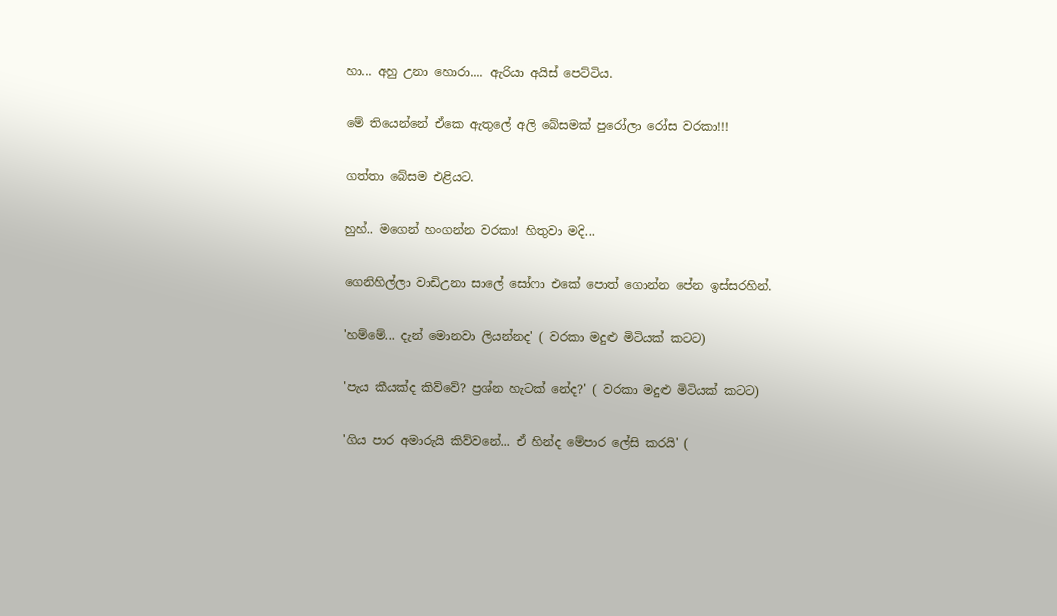හා... අහු උනා හොරා.... ඇරියා අයිස් පෙට්ටිය.

මේ තියෙන්නේ ඒකෙ ඇතුලේ අලි බේසමක් පුරෝලා රෝස වරකා!!!

ගත්තා බේසම එළියට.

හුහ්.. මගෙන් හංගන්න වරකා! හිතුවා මදි...

ගෙනිහිල්ලා වාඩිඋනා සාලේ සෝෆා එකේ පොත් ගොන්න පේන ඉස්සරහින්.

'හම්මේ... දැන් මොනවා ලියන්නද' ( වරකා මදුළු මිටියක් කටට)

'පැය කීයක්ද කිව්වේ? ප්‍රශ්න හැටක් නේද?' ( වරකා මදුළු මිටියක් කටට)

'ගිය පාර අමාරුයි කිව්වනේ... ඒ හින්ද මේපාර ලේසි කරයි' (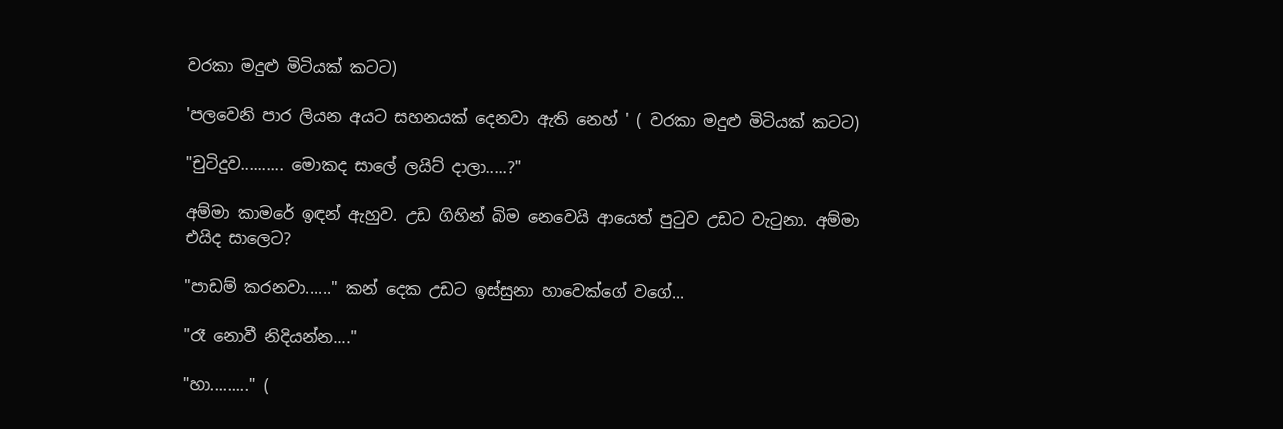වරකා මදුළු මිටියක් කටට)

'පලවෙනි පාර ලියන අයට සහනයක් දෙනවා ඇති නෙහ් ' ( වරකා මදුළු මිටියක් කටට)

"චුටිදුව.......... මොකද සාලේ ලයිට් දාලා.....?"

අම්මා කාමරේ ඉඳන් ඇහුව. උඩ ගිහින් බිම නෙවෙයි ආයෙත් පුටුව උඩට වැටුනා. අම්මා එයිද සාලෙට?

"පාඩම් කරනවා......" කන් දෙක උඩට ඉස්සුනා හාවෙක්ගේ වගේ...

"රෑ නොවී නිදියන්න...."

"හා........." (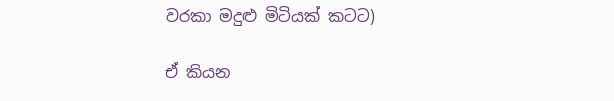වරකා මදුළු මිටියක් කටට)

ඒ කියන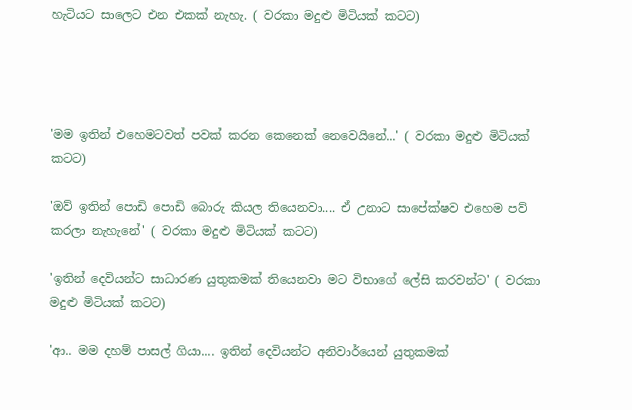හැටියට සාලෙට එන එකක් නැහැ. ( වරකා මදුළු මිටියක් කටට)




'මම ඉතින් එහෙමටවත් පවක් කරන කෙනෙක් නෙවෙයිනේ...' ( වරකා මදුළු මිටියක් කටට)

'ඔව් ඉතින් පොඩි පොඩි බොරු කියල තියෙනවා.... ඒ උනාට සාපේක්ෂව එහෙම පව් කරලා නැහැනේ' ( වරකා මදුළු මිටියක් කටට)

'ඉතින් දෙවියන්ට සාධාරණ යුතුකමක් තියෙනවා මට විභාගේ ලේසි කරවන්ට' ( වරකා මදුළු මිටියක් කටට)

'ආ.. මම දහම් පාසල් ගියා.... ඉතින් දෙවියන්ට අනිවාර්යෙන් යුතුකමක්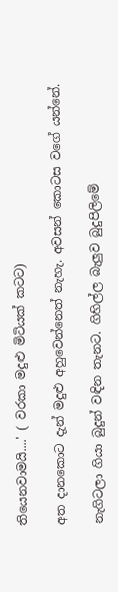තියෙනවාමයි....' ( වරකා මදුළු මිටියක් කටට)

අත දානකොට දැන් මදුළු අහුවෙන්නෙත් නැහැ. අවසන් කොටස වගේ යන්නේ.

නැගිටලා ගියා බුදුන් වඳින තැනට. ගිහිල්ල බැලුව බුදුපිලිමේ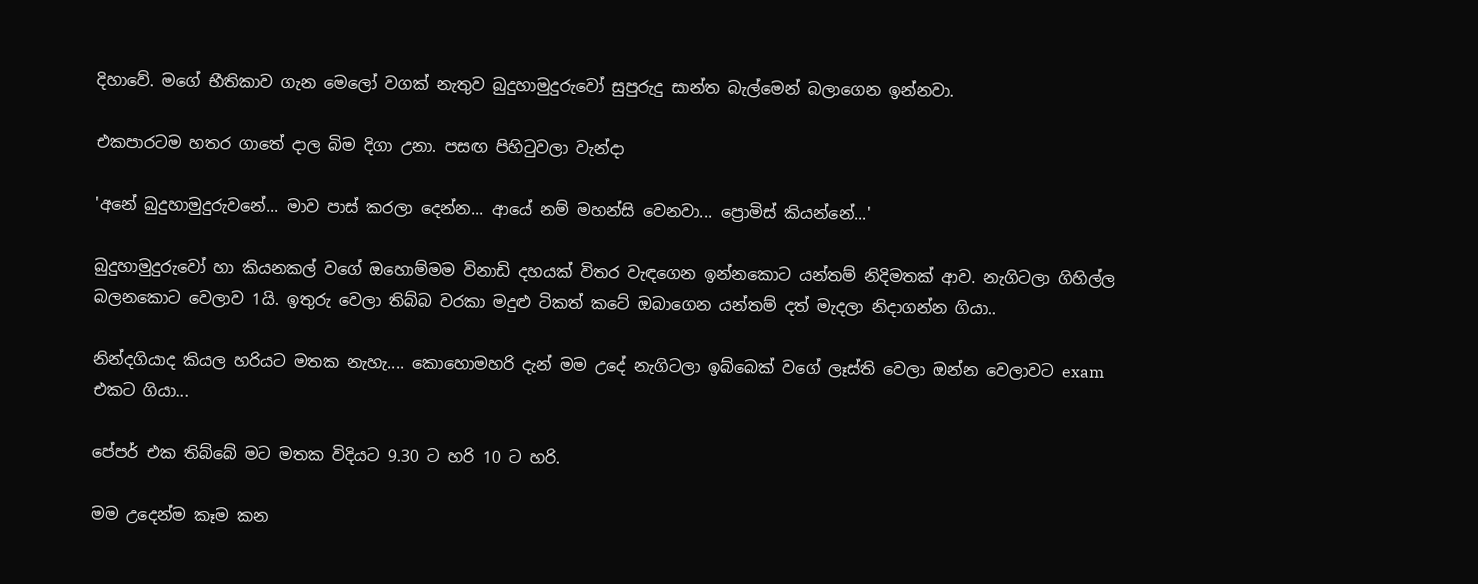දිහාවේ. මගේ භීතිකාව ගැන මෙලෝ වගක් නැතුව බුදුහාමුදුරුවෝ සුපුරුදු සාන්ත බැල්මෙන් බලාගෙන ඉන්නවා.

එකපාරටම හතර ගාතේ දාල බිම දිගා උනා. පසඟ පිහිටුවලා වැන්දා

'අනේ බුදුහාමුදුරුවනේ... මාව පාස් කරලා දෙන්න... ආයේ නම් මහන්සි වෙනවා... ප්‍රොමිස් කියන්නේ...'

බුදුහාමුදුරුවෝ හා කියනකල් වගේ ඔහොම්මම විනාඩි දහයක් විතර වැඳගෙන ඉන්නකොට යන්තම් නිදිමතක් ආව. නැගිටලා ගිහිල්ල බලනකොට වෙලාව 1යි. ඉතුරු වෙලා තිබ්බ වරකා මදුළු ටිකත් කටේ ඔබාගෙන යන්තම් දත් මැදලා නිදාගන්න ගියා..

නින්දගියාද කියල හරියට මතක නැහැ.... කොහොමහරි දැන් මම උදේ නැගිටලා ඉබ්බෙක් වගේ ලෑස්ති වෙලා ඔන්න වෙලාවට exam එකට ගියා...

පේපර් එක තිබ්බේ මට මතක විදියට 9.30 ට හරි 10 ට හරි.

මම උදෙන්ම කෑම කන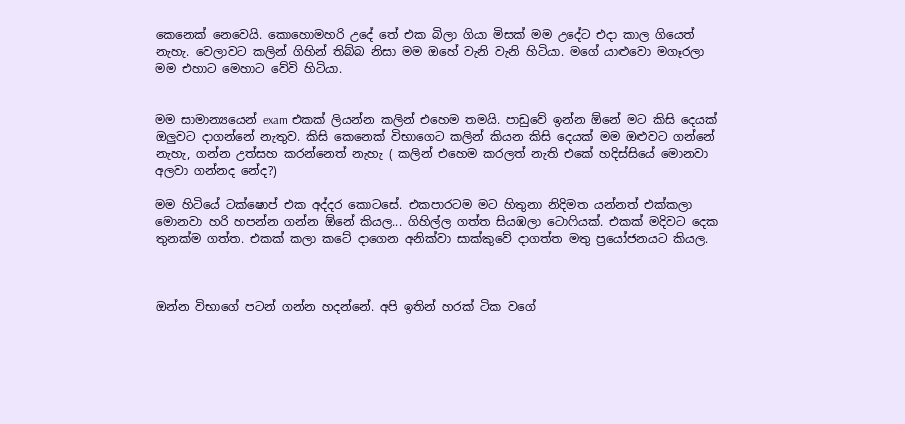කෙනෙක් නෙවෙයි. කොහොමහරි උදේ තේ එක බිලා ගියා මිසක් මම උදේට එදා කාල ගියෙත් නැහැ. වෙලාවට කලින් ගිහින් තිබ්බ නිසා මම ඔහේ වැනි වැනි හිටියා. මගේ යාළුවො මගෑරලා මම එහාට මෙහාට වේවි හිටියා.


මම සාමාන්‍යයෙන් exam එකක් ලියන්න කලින් එහෙම තමයි. පාඩුවේ ඉන්න ඕනේ මට කිසි දෙයක් ඔලුවට දාගන්නේ නැතුව. කිසි කෙනෙක් විභාගෙට කලින් කියන කිසි දෙයක් මම ඔළුවට ගන්නේ නැහැ, ගන්න උත්සහ කරන්නෙත් නැහැ ( කලින් එහෙම කරලත් නැති එකේ හදිස්සියේ මොනවා අලවා ගන්නද නේද?)

මම හිටියේ ටක්ෂොප් එක අද්දර කොටසේ. එකපාරටම මට හිතුනා නිදිමත යන්නත් එක්කලා මොනවා හරි හපන්න ගන්න ඕනේ කියල... ගිහිල්ල ගත්ත සියඹලා ටොෆියක්. එකක් මදිවට දෙක තුනක්ම ගත්ත. එකක් කලා කටේ දාගෙන අනික්වා සාක්කුවේ දාගත්ත මතු ප්‍රයෝජනයට කියල.



ඔන්න විභාගේ පටන් ගන්න හදන්නේ. අපි ඉතින් හරක් ටික වගේ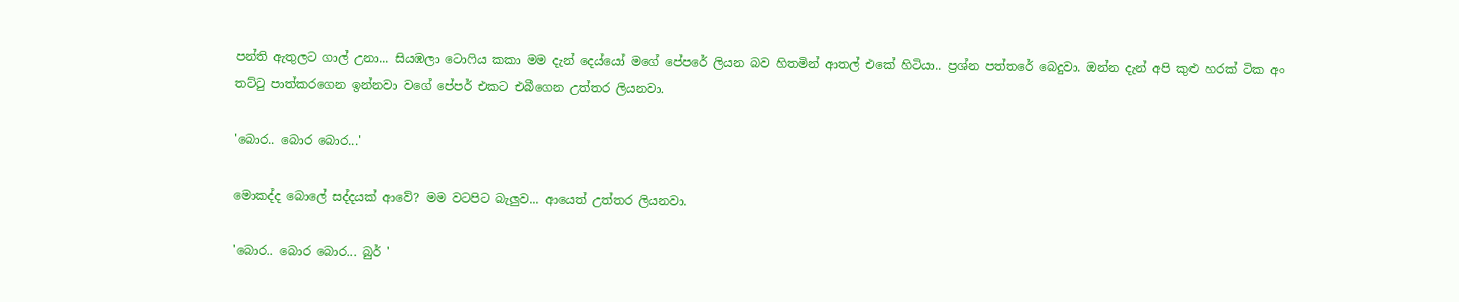පන්ති ඇතුලට ගාල් උනා... සියඹලා ටොෆිය කකා මම දැන් දෙය්යෝ මගේ පේපරේ ලියන බව හිතමින් ආතල් එකේ හිටියා.. ප්‍රශ්න පත්තරේ බෙදුවා. ඔන්න දැන් අපි කුළු හරක් ටික අං තට්ටු පාත්කරගෙන ඉන්නවා වගේ පේපර් එකට එබීගෙන උත්තර ලියනවා.

'බොර.. බොර බොර...'

මොකද්ද බොලේ සද්දයක් ආවේ? මම වටපිට බැලුව... ආයෙත් උත්තර ලියනවා.

'බොර.. බොර බොර... බුර් '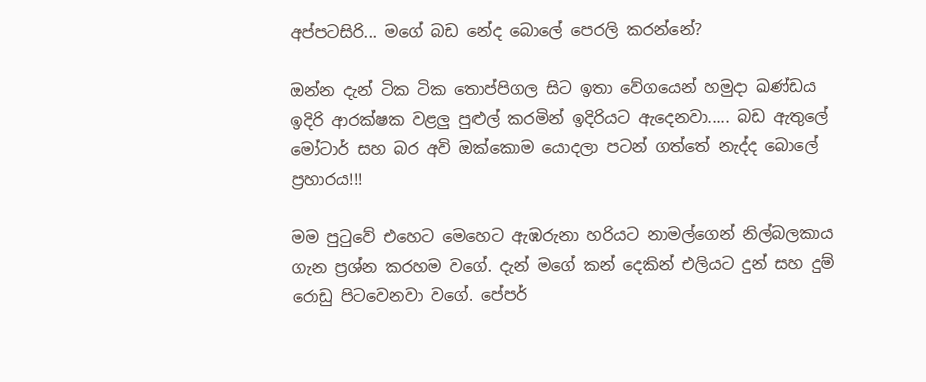අප්පටසිරි... මගේ බඩ නේද බොලේ පෙරලි කරන්නේ?

ඔන්න දැන් ටික ටික තොප්පිගල සිට ඉතා වේගයෙන් හමුදා ඛණ්ඩය ඉදිරි ආරක්ෂක වළලු පුළුල් කරමින් ඉදිරියට ඇදෙනවා..... බඩ ඇතුලේ මෝටාර් සහ බර අවි ඔක්කොම යොදලා පටන් ගත්තේ නැද්ද බොලේ ප්‍රහාරය!!!

මම පුටුවේ එහෙට මෙහෙට ඇඹරුනා හරියට නාමල්ගෙන් නිල්බලකාය ගැන ප්‍රශ්න කරහම වගේ. දැන් මගේ කන් දෙකින් එලියට දුන් සහ දුම් රොඩු පිටවෙනවා වගේ. පේපර්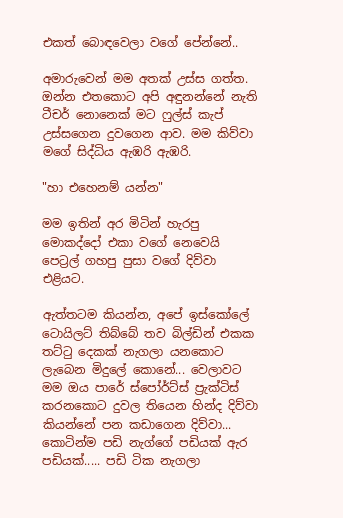එකත් බොඳවෙලා වගේ පේන්නේ..

අමාරුවෙන් මම අතක් උස්ස ගත්ත. ඔන්න එතකොට අපි අඳුනන්නේ නැති ටීචර් නොනෙක් මට ෆුල්ස් කැප් උස්සගෙන දුවගෙන ආව. මම කිව්වා මගේ සිද්ධිය ඇඹරි ඇඹරි.

"හා එහෙනම් යන්න"

මම ඉතින් අර මිටින් හැරපු මොකද්දෝ එකා වගේ නෙවෙයි පෙට්‍රල් ගහපු පුසා වගේ දිව්වා එළියට.

ඇත්තටම කියන්න, අපේ ඉස්කෝලේ ටොයිලට් තිබ්බේ තව බිල්ඩින් එකක තට්ටු දෙකක් නැගලා යනකොට ලැබෙන මිදුලේ කොනේ... වෙලාවට මම ඔය පාරේ ස්පෝර්ට්ස් ප්‍රැක්ටිස් කරනකොට දුවල තියෙන හින්ද දිව්වා කියන්නේ පන කඩාගෙන දිව්වා... කොටින්ම පඩි නැග්ගේ පඩියක් ඇර පඩියක්..... පඩි ටික නැගලා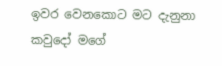ඉවර වෙනකොට මට දැනුනා කවුදෝ මගේ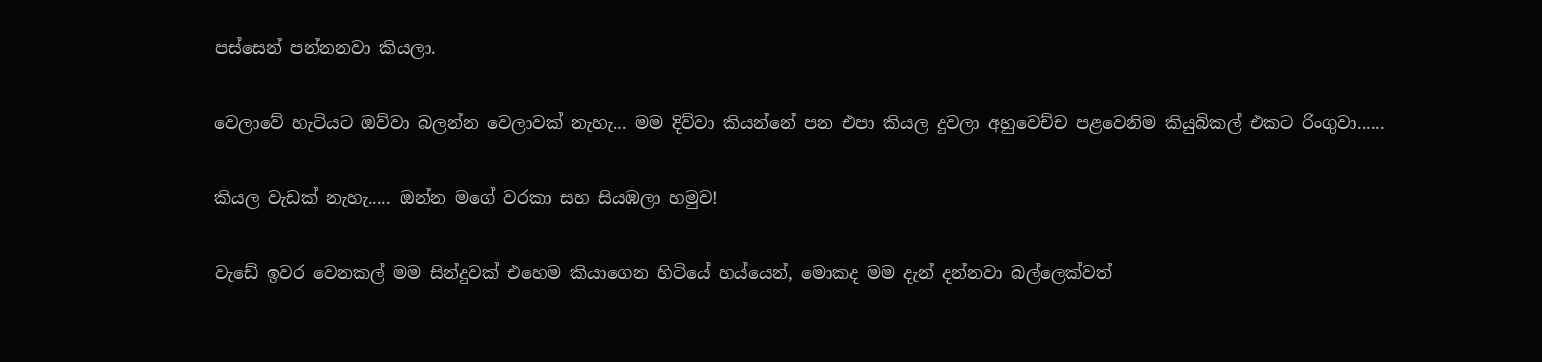පස්සෙන් පන්නනවා කියලා.

වෙලාවේ හැටියට ඔව්වා බලන්න වෙලාවක් නැහැ... මම දිව්වා කියන්නේ පන එපා කියල දුවලා අහුවෙච්ච පළවෙනිම කියුබිකල් එකට රිංගුවා......

කියල වැඩක් නැහැ..... ඔන්න මගේ වරකා සහ සියඹලා හමුව!

වැඩේ ඉවර වෙනකල් මම සින්දුවක් එහෙම කියාගෙන හිටියේ හය්යෙන්, මොකද මම දැන් දන්නවා බල්ලෙක්වත්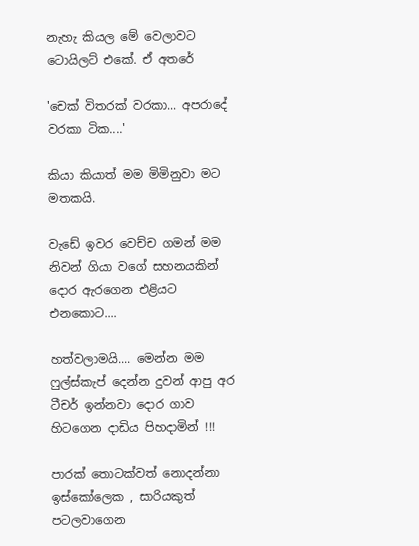නැහැ කියල මේ වෙලාවට ටොයිලට් එකේ. ඒ අතරේ

'චෙක් විතරක් වරකා... අපරාදේ වරකා ටික....'

කියා කියාත් මම මිමිනුවා මට මතකයි.

වැඩේ ඉවර වෙච්ච ගමන් මම නිවන් ගියා වගේ සහනයකින් දොර ඇරගෙන එළියට එනකොට....

හත්වලාමයි.... මෙන්න මම ෆුල්ස්කැප් දෙන්න දුවන් ආපු අර ටීචර් ඉන්නවා දොර ගාව හිටගෙන දාඩිය පිහදාමින් !!!

පාරක් තොටක්වත් නොදන්නා ඉස්කෝලෙක , සාරියකුත් පටලවාගෙන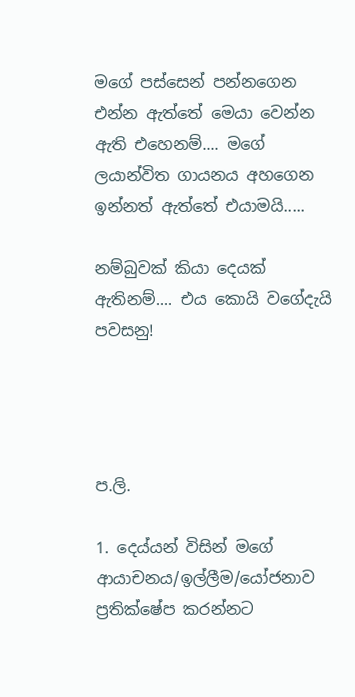මගේ පස්සෙන් පන්නගෙන එන්න ඇත්තේ මෙයා වෙන්න ඇති එහෙනම්.... මගේ ලයාන්විත ගායනය අහගෙන ඉන්නත් ඇත්තේ එයාමයි.....

නම්බුවක් කියා දෙයක් ඇතිනම්.... එය කොයි වගේදැයි පවසනු!




ප.ලි.

1. දෙය්යන් විසින් මගේ ආයාචනය/ඉල්ලීම/යෝජනාව ප්‍රතික්ෂේප කරන්නට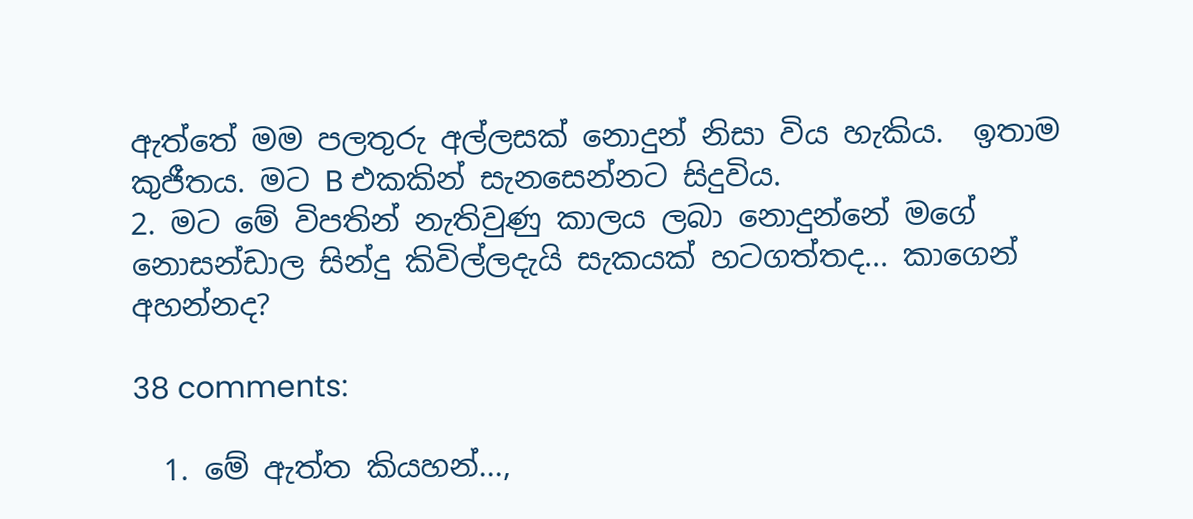ඇත්තේ මම පලතුරු අල්ලසක් නොදුන් නිසා විය හැකිය.  ඉතාම කුජීතය. මට B එකකින් සැනසෙන්නට සිදුවිය.
2. මට මේ විපතින් නැතිවුණු කාලය ලබා නොදුන්නේ මගේ නොසන්ඩාල සින්දු කිවිල්ලදැයි සැකයක් හටගත්තද... කාගෙන් අහන්නද?

38 comments:

  1. මේ ඇත්ත කියහන්...,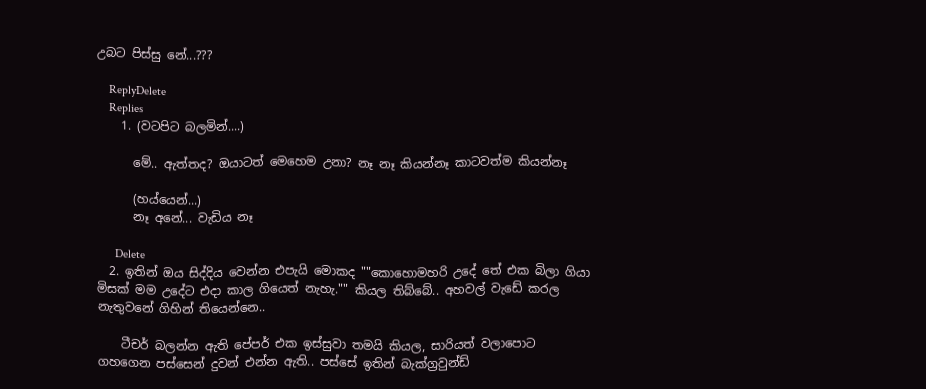උබට පිස්සු නේ...???

    ReplyDelete
    Replies
    1. (වටපිට බලමින්....)

      මේ.. ඇත්තද? ඔයාටත් මෙහෙම උනා? නෑ නෑ කියන්නෑ කාටවත්ම කියන්නෑ

      (හය්යෙන්...)
      නෑ අනේ... වැඩිය නෑ

      Delete
  2. ඉතින් ඔය සිද්දිය වෙන්න එපැයි මොකද ""කොහොමහරි උදේ තේ එක බිලා ගියා මිසක් මම උදේට එදා කාල ගියෙත් නැහැ."" කියල තිබ්බේ.. අහවල් වැඩේ කරල නැතුවනේ ගිහින් තියෙන්නෙ..

    ටීචර් බලන්න ඇති පේපර් එක ඉස්සුවා තමයි කියල, සාරියත් වලාපොට ගහගෙන පස්සෙන් දුවන් එන්න ඇති.. පස්සේ ඉතින් බැක්ග්‍රවුන්ඩ්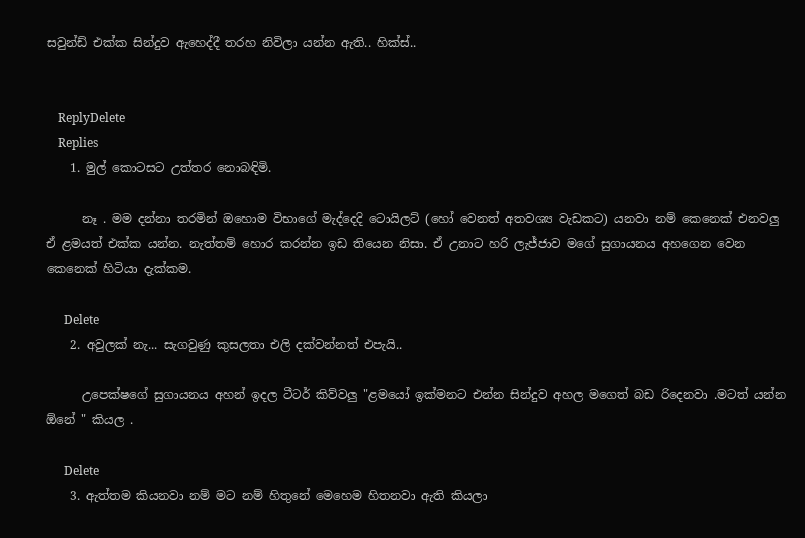සවුන්ඩ් එක්ක සින්දුව ඇහෙද්දී තරහ නිවිලා යන්න ඇති.. හික්ස්..


    ReplyDelete
    Replies
    1. මුල් කොටසට උත්තර නොබඳිමි.

      නෑ . මම දන්නා තරමින් ඔහොම විභාගේ මැද්දෙදි ටොයිලට් (හෝ වෙනත් අතවශ්‍ය වැඩකට) යනවා නම් කෙනෙක් එනවලු ඒ ළමයත් එක්ක යන්න. නැත්තම් හොර කරන්න ඉඩ තියෙන නිසා. ඒ උනාට හරි ලැජ්ජාව මගේ සුගායනය අහගෙන වෙන කෙනෙක් හිටියා දැක්කම.

      Delete
    2. අවුලක් නැ... සැගවුණු කුසලතා එලි දක්වන්නත් එපැයි..

      උපෙක්ෂගේ සුගායනය අහන් ඉදල ටීටර් කිව්වලු "ළමයෝ ඉක්මනට එන්න සින්දුව අහල මගෙත් බඩ රිදෙනවා .මටත් යන්න ඕනේ " කියල .

      Delete
    3. ඇත්තම කියනවා නම් මට නම් හිතුනේ මෙහෙම හිතනවා ඇති කියලා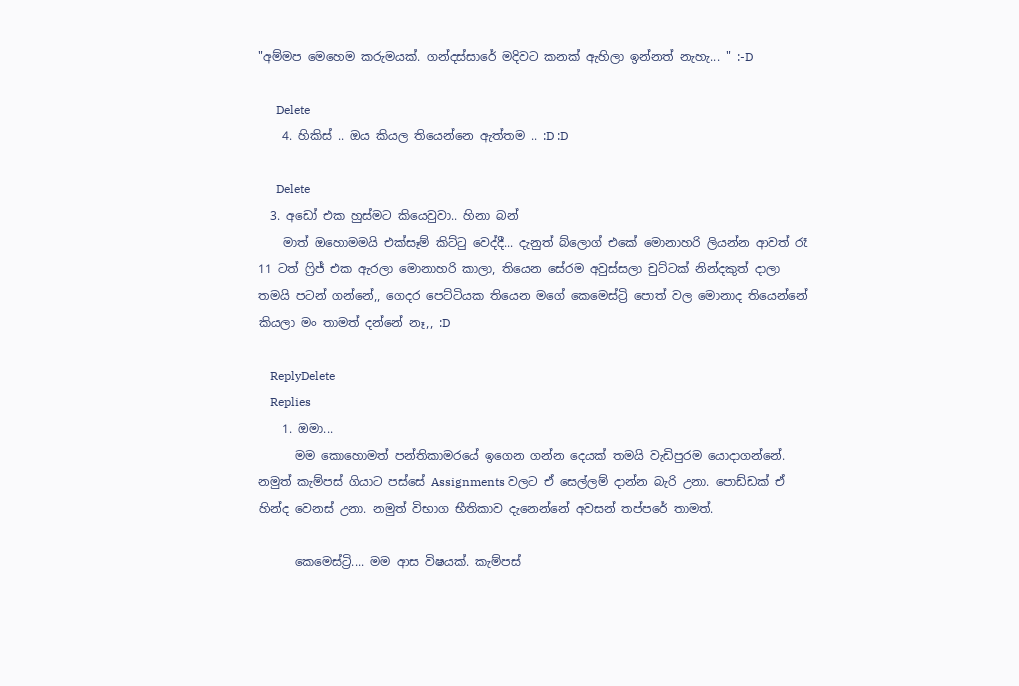"අම්මප මෙහෙම කරුමයක්. ගන්දස්සාරේ මදිවට කනක් ඇහිලා ඉන්නත් නැහැ... " :-D

      Delete
    4. හිකිස් .. ඔය කියල තියෙන්නෙ ඇත්තම .. :D :D

      Delete
  3. අඩෝ එක හුස්මට කියෙවුවා.. හිනා බන්
    මාත් ඔහොමමයි එක්සෑම් කිට්ටු වෙද්දී... දැනුත් බ්ලොග් එකේ මොනාහරි ලියන්න ආවත් රෑ 11 ටත් ෆ්‍රිජ් එක ඇරලා මොනාහරි කාලා, තියෙන සේරම අවුස්සලා චුට්ටක් නින්දකුත් දාලා තමයි පටන් ගන්නේ,, ගෙදර පෙට්ටියක තියෙන මගේ කෙමෙස්ට්‍රි පොත් වල මොනාද තියෙන්නේ කියලා මං තාමත් දන්නේ නෑ,, :D

    ReplyDelete
    Replies
    1. ඔමා...
      මම කොහොමත් පන්තිකාමරයේ ඉගෙන ගන්න දෙයක් තමයි වැඩිපුරම යොදාගන්නේ. නමුත් කැම්පස් ගියාට පස්සේ Assignments වලට ඒ සෙල්ලම් දාන්න බැරි උනා. පොඩ්ඩක් ඒ හින්ද වෙනස් උනා. නමුත් විභාග භීතිකාව දැනෙන්නේ අවසන් තප්පරේ තාමත්.

      කෙමෙස්ට්‍රි.... මම ආස විෂයක්. කැම්පස්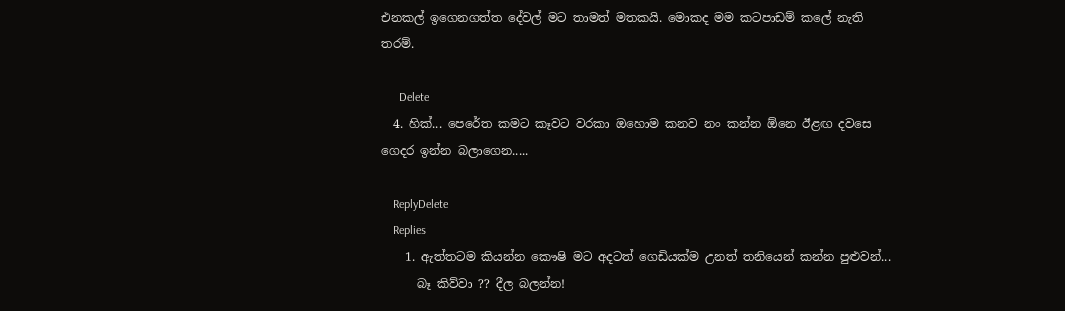එනකල් ඉගෙනගත්ත දේවල් මට තාමත් මතකයි. මොකද මම කටපාඩම් කලේ නැති තරම්.

      Delete
  4. හික්... පෙරේත කමට කෑවට වරකා ඔහොම කනව නං කන්න ඕනෙ ඊළඟ දවසෙ ගෙදර ඉන්න බලාගෙන.....

    ReplyDelete
    Replies
    1. ඇත්තටම කියන්න කෞෂි මට අදටත් ගෙඩියක්ම උනත් තනියෙන් කන්න පුළුවන්...
      බෑ කිව්වා ?? දීල බලන්න!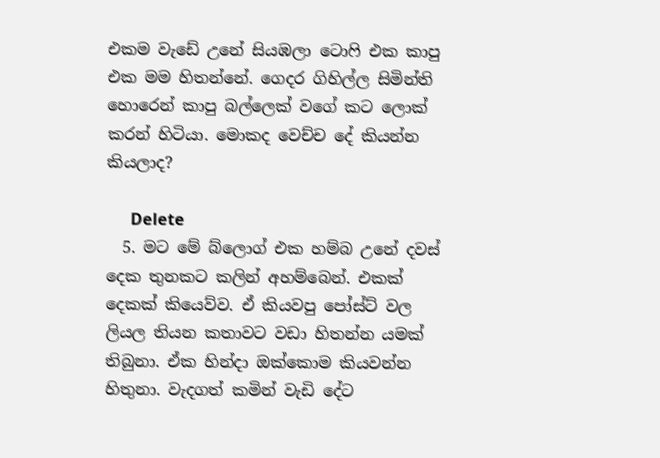එකම වැඩේ උනේ සියඹලා ටොෆි එක කාපු එක මම හිතන්නේ. ගෙදර ගිහිල්ල සිමින්ති හොරෙන් කාපු බල්ලෙක් වගේ කට ලොක් කරන් හිටියා. මොකද වෙච්ච දේ කියන්න කියලාද?

      Delete
  5. මට මේ බ්ලොග් එක හම්බ උනේ දවස් දෙක තුනකට කලින් අහම්බෙන්. එකක් දෙකක් කියෙව්ව. ඒ කියවපු පෝස්ට් වල ලියල තියන කතාවට වඩා හිතන්න යමක් තිබුනා. ඒක හින්දා ඔක්කොම කියවන්න හිතුනා. වැදගත් කමින් වැඩි දේට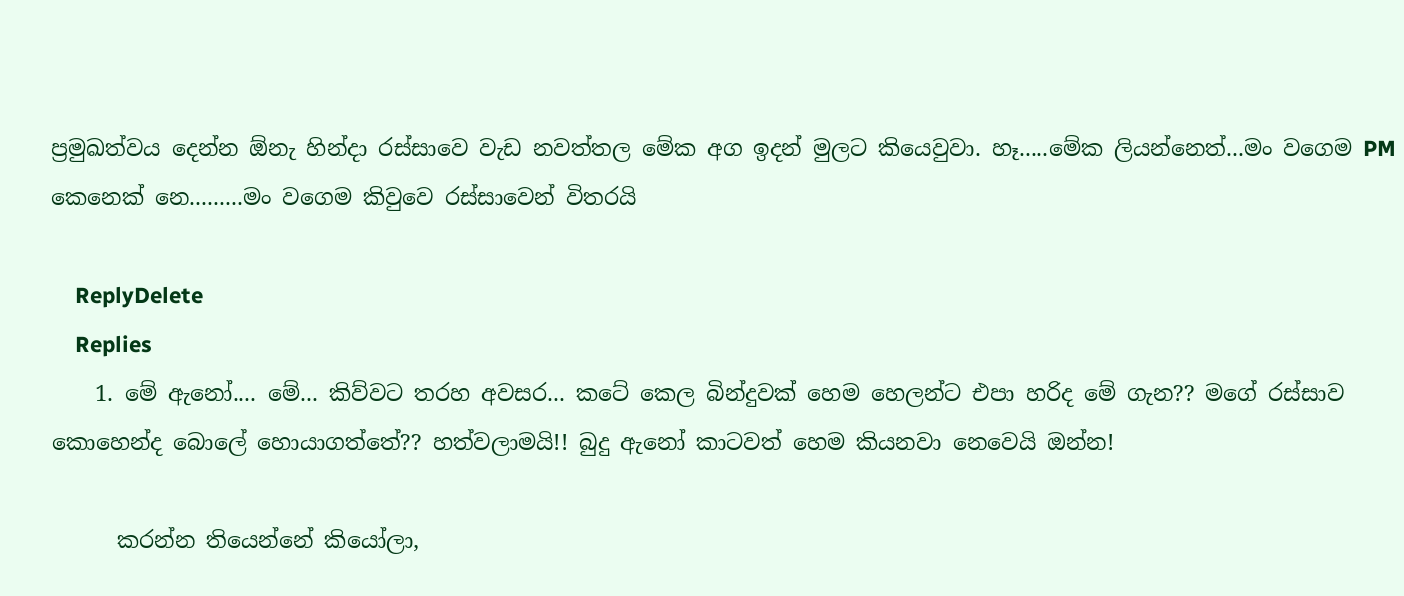ප්‍රමුඛත්වය දෙන්න ඕනැ හින්දා රස්සාවෙ වැඩ නවත්තල මේක අග ඉදන් මුලට කියෙවුවා. හෑ.....මේක ලියන්නෙත්...මං වගෙම PM කෙනෙක් නෙ.........මං වගෙම කිවුවෙ රස්සාවෙන් විතරයි

    ReplyDelete
    Replies
    1. මේ ඇනෝ.... මේ... කිව්වට තරහ අවසර... කටේ කෙල බින්දුවක් හෙම හෙලන්ට එපා හරිද මේ ගැන?? මගේ රස්සාව කොහෙන්ද බොලේ හොයාගත්තේ?? හත්වලාමයි!! බුදු ඇනෝ කාටවත් හෙම කියනවා නෙවෙයි ඔන්න!

      කරන්න තියෙන්නේ කියෝලා,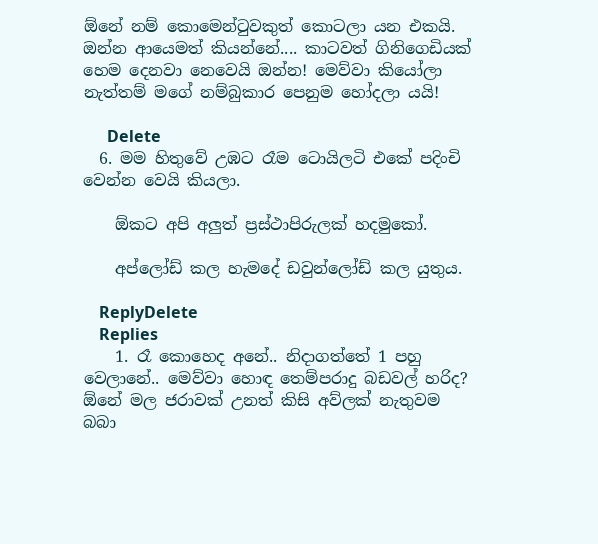ඕනේ නම් කොමෙන්ටුවකුත් කොටලා යන එකයි. ඔන්න ආයෙමත් කියන්නේ.... කාටවත් ගිනිගෙඩියක් හෙම දෙනවා නෙවෙයි ඔන්න! මෙව්වා කියෝලා නැත්තම් මගේ නම්බුකාර පෙනුම හෝදලා යයි!

      Delete
  6. මම හිතුවේ උඹට රෑම ටොයිලටි එකේ පදිංචි වෙන්න වෙයි කියලා.

    ඕකට අපි අලුත් ප්‍රස්ථාපිරුලක් හදමුකෝ.

    අප්ලෝඩ් කල හැමදේ ඩවුන්ලෝඩ් කල යුතුය.

    ReplyDelete
    Replies
    1. රෑ කොහෙද අනේ.. නිදාගත්තේ 1 පහු වෙලානේ.. මෙව්වා හොඳ තෙම්පරාදු බඩවල් හරිද? ඕනේ මල ජරාවක් උනත් කිසි අව්ලක් නැතුවම බබා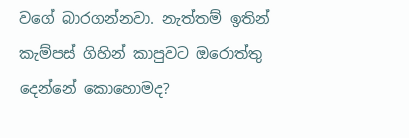වගේ බාරගන්නවා. නැත්තම් ඉතින් කැම්පස් ගිහින් කාපුවට ඔරොත්තු දෙන්නේ කොහොමද?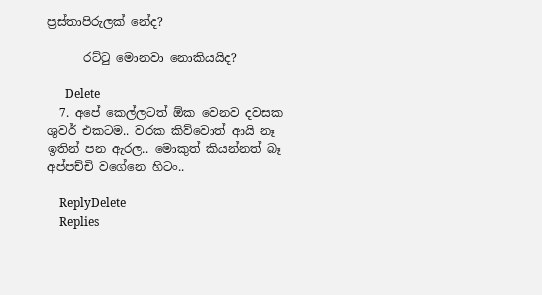ප්‍රස්තාපිරුලක් නේද?

      රට්ටු මොනවා නොකියයිද?

      Delete
  7. අපේ කෙල්ලටත් ඕක වෙනව දවසක ශුවර් එකටම.. වරක කිව්වොත් ආයි නෑ ඉතින් පන ඇරල.. මොකුත් කියන්නත් බෑ අප්පච්චි වගේනෙ හිටං..

    ReplyDelete
    Replies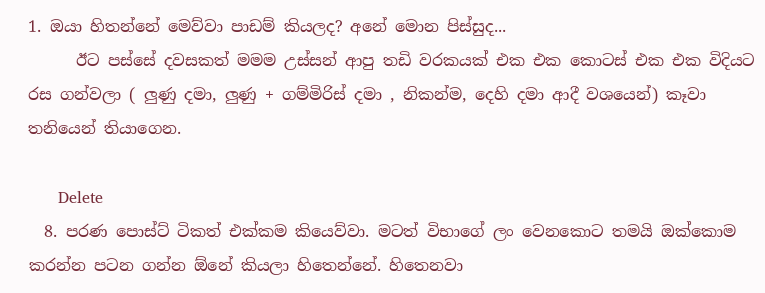1. ඔයා හිතන්නේ මෙව්වා පාඩම් කියලද? අනේ මොන පිස්සුද...
      ඊට පස්සේ දවසකත් මමම උස්සන් ආපු තඩි වරකයක් එක එක කොටස් එක එක විදියට රස ගන්වලා ( ලුණු දමා, ලුණු + ගම්මිරිස් දමා , නිකන්ම, දෙහි දමා ආදී වශයෙන්) කෑවා තනියෙන් තියාගෙන.

      Delete
  8. පරණ පොස්ට් ටිකත් එක්කම කියෙව්වා. මටත් විභාගේ ලං වෙනකොට තමයි ඔක්කොම කරන්න පටන ගන්න ඕනේ කියලා හිතෙන්නේ. හිතෙනවා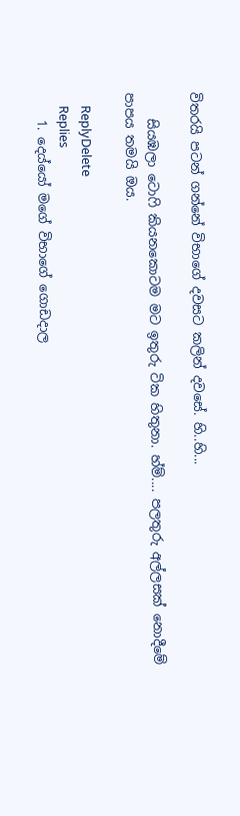විතරයි පටන් ගන්නේ විභාගේ දවසට කලින් දවසේ. හි..හි...

    සියඹලා ටොෆි කියනකොටම මට ඉතුරු ටික හිතුනා. හ්ම්.... පලතුරු අල්ලසක් නොදීමේ පාපය තමයි ඔය.

    ReplyDelete
    Replies
    1. දෙය්යෝ මගේ විභාගේ ගොඩදාල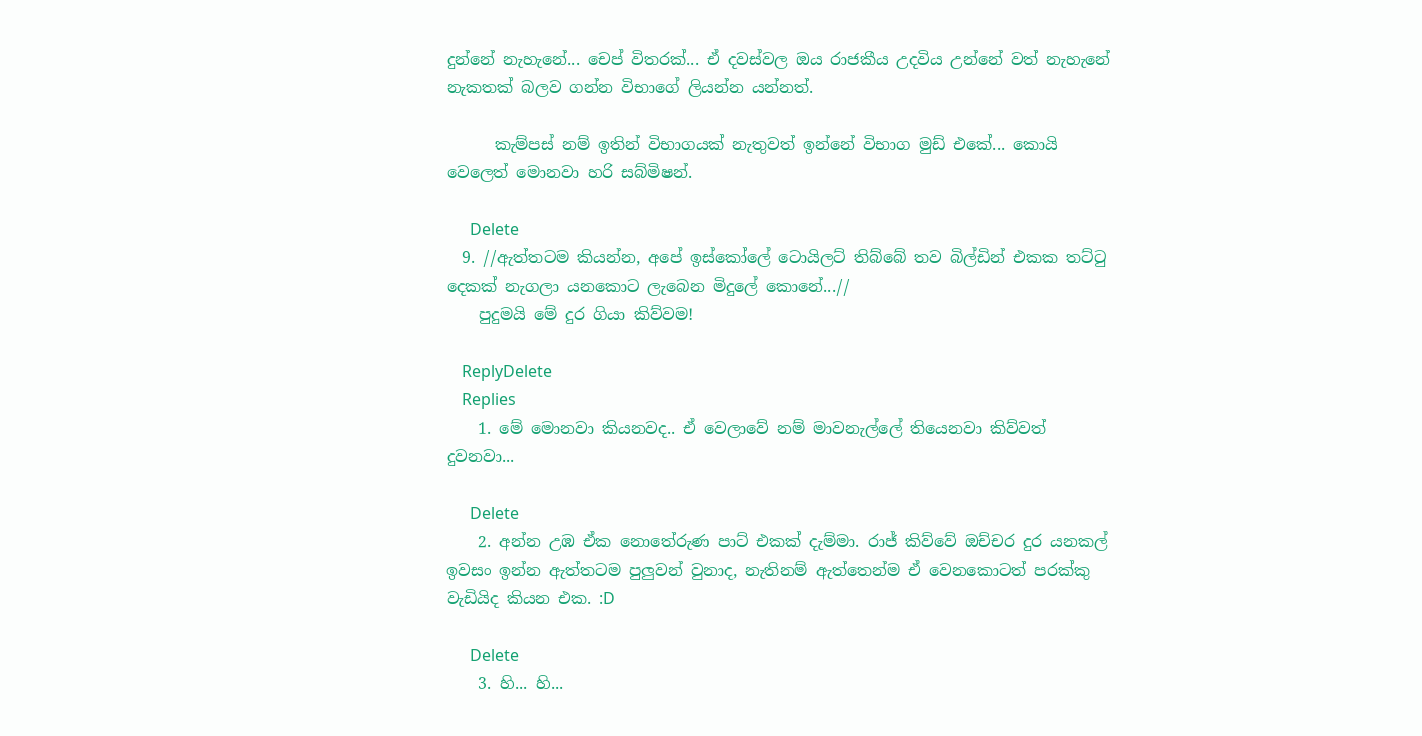දුන්නේ නැහැනේ... චෙප් විතරක්... ඒ දවස්වල ඔය රාජකීය උදවිය උන්නේ වත් නැහැනේ නැකතක් බලව ගන්න විභාගේ ලියන්න යන්නත්.

      කැම්පස් නම් ඉතින් විභාගයක් නැතුවත් ඉන්නේ විභාග මුඩ් එකේ... කොයි වෙලෙත් මොනවා හරි සබ්මිෂන්.

      Delete
  9. //ඇත්තටම කියන්න, අපේ ඉස්කෝලේ ටොයිලට් තිබ්බේ තව බිල්ඩින් එකක තට්ටු දෙකක් නැගලා යනකොට ලැබෙන මිදුලේ කොනේ...//
    පුදුමයි මේ දුර ගියා කිව්වම!

    ReplyDelete
    Replies
    1. මේ මොනවා කියනවද.. ඒ වෙලාවේ නම් මාවනැල්ලේ තියෙනවා කිව්වත් දුවනවා...

      Delete
    2. අන්න උඹ ඒක නොතේරුණ පාට් එකක් දැම්මා. රාජ් කිව්වේ ඔච්චර දුර යනකල් ඉවසං ඉන්න ඇත්තටම පුලුවන් වුනාද, නැතිනම් ඇත්තෙන්ම ඒ වෙනකොටත් පරක්කු වැඩියිද කියන එක. :D

      Delete
    3. හි... හි...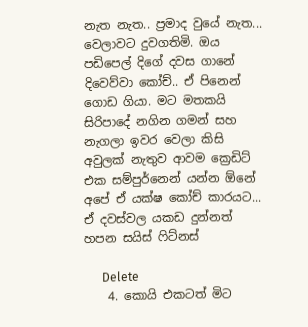නැත නැත.. ප්‍රමාද වුයේ නැත... වෙලාවට දුවගතිමි. ඔය පඩිපෙල් දිගේ දවස ගානේ දිවෙව්වා කෝච්.. ඒ පිනෙන් ගොඩ ගියා. මට මතකයි සිරිපාදේ නගින ගමන් සහ නැගලා ඉවර වෙලා කිසි අවුලක් නැතුව ආවම ක්‍රෙඩිට් එක සම්පුර්නෙන් යන්න ඕනේ අපේ ඒ යක්ෂ කෝච් කාරයට... ඒ දවස්වල යකඩ දුන්නත් හපන සයිස් ෆිට්නස්

      Delete
    4. කොයි එකටත් මිට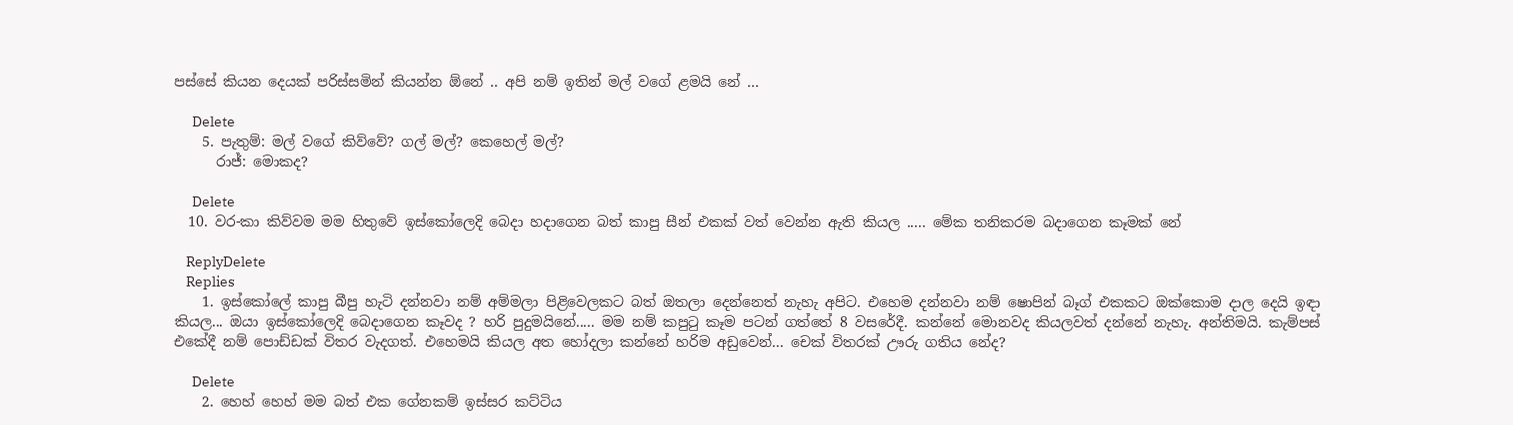පස්සේ කියන දෙයක් පරිස්සමින් කියන්න ඕනේ .. අපි නම් ඉතින් මල් වගේ ළමයි නේ ...

      Delete
    5. පැතුම්: මල් වගේ කිව්වේ? ගල් මල්? කෙහෙල් මල්?
      රාජ්: මොකද?

      Delete
  10. වර-කා කිව්වම මම හිතුවේ ඉස්කෝලෙදි බෙදා හදාගෙන බත් කාපු සීන් එකක් වත් වෙන්න ඇති කියල ..... මේක තනිකරම බදාගෙන කෑමක් නේ

    ReplyDelete
    Replies
    1. ඉස්කෝලේ කාපු බීපු හැටි දන්නවා නම් අම්මලා පිළිවෙලකට බත් ඔතලා දෙන්නෙත් නැහැ අපිට. එහෙම දන්නවා නම් ෂොපින් බෑග් එකකට ඔක්කොම දාල දෙයි ඉඳා කියල... ඔයා ඉස්කෝලෙදි බෙදාගෙන කෑවද ? හරි පුදුමයිනේ..... මම නම් කපුටු කෑම පටන් ගත්තේ 8 වසරේදී. කන්නේ මොනවද කියලවත් දන්නේ නැහැ. අන්තිමයි. කැම්පස් එකේදී නම් පොඩ්ඩක් විතර වැදගත්. එහෙමයි කියල අත හෝදලා කන්නේ හරිම අඩුවෙන්... චෙක් විතරක් ඌරු ගතිය නේද?

      Delete
    2. හෙහ් හෙහ් මම බත් එක ගේනකම් ඉස්සර කට්ටිය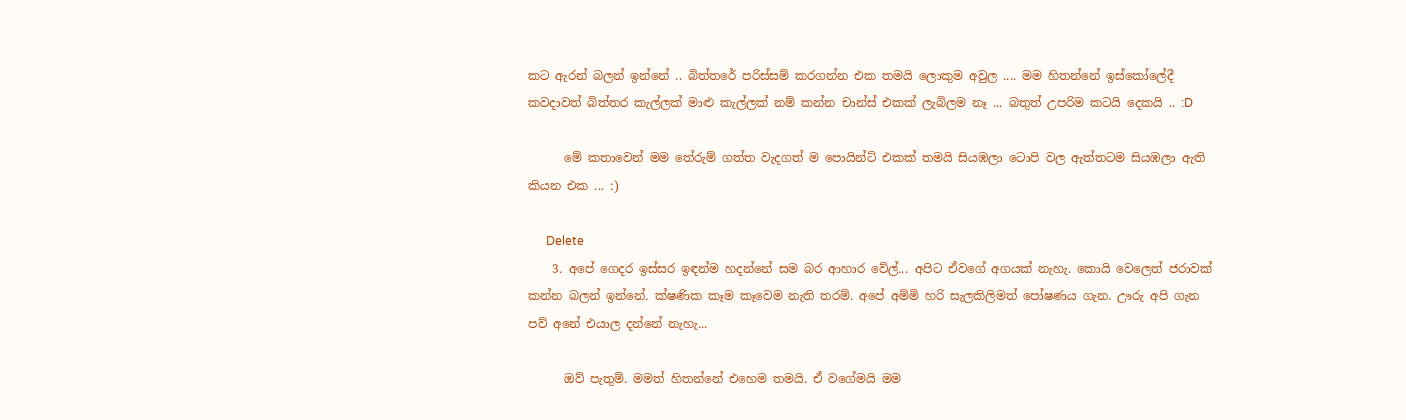කට ඇරන් බලන් ඉන්නේ .. බිත්තරේ පරිස්සම් කරගන්න එක තමයි ලොකුම අවුල .... මම හිතන්නේ ඉස්කෝලේදී කවදාවත් බිත්තර කැල්ලක් මාළු කැල්ලක් නම් කන්න චාන්ස් එකක් ලැබිලම නෑ ... බතුත් උපරිම කටයි දෙකයි .. :D

      මේ කතාවෙන් මම තේරුම් ගත්ත වැදගත් ම පොයින්ට් එකක් තමයි සියඹලා ටොපි වල ඇත්තටම සියඹලා ඇති කියන එක ... :)

      Delete
    3. අපේ ගෙදර ඉස්සර ඉඳන්ම හදන්නේ සම බර ආහාර වේල්... අපිට ඒවගේ අගයක් නැහැ. කොයි වෙලෙත් ජරාවක් කන්න බලන් ඉන්නේ. ක්ෂණික කෑම කෑවෙම නැති තරම්. අපේ අම්මි හරි සැලකිලිමත් පෝෂණය ගැන. ඌරු අපි ගැන පව් අනේ එයාල දන්නේ නැහැ...

      ඔව් පැතුම්. මමත් හිතන්නේ එහෙම තමයි. ඒ වගේමයි මම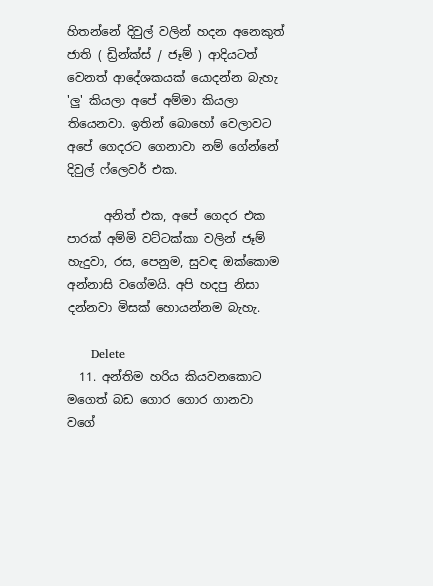හිතන්නේ දිවුල් වලින් හදන අනෙකුත් ජාති ( ඩ්‍රින්ක්ස් / ජෑම් ) ආදියටත් වෙනත් ආදේශකයක් යොදන්න බැහැ 'ලු' කියලා අපේ අම්මා කියලා තියෙනවා. ඉතින් බොහෝ වෙලාවට අපේ ගෙදරට ගෙනාවා නම් ගේන්නේ දිවුල් ෆ්ලෙවර් එක.

      අනිත් එක, අපේ ගෙදර එක පාරක් අම්මි වට්ටක්කා වලින් ජෑම් හැදුවා, රස, පෙනුම, සුවඳ ඔක්කොම අන්නාසි වගේමයි. අපි හදපු නිසා දන්නවා මිසක් හොයන්නම බැහැ.

      Delete
  11. අන්තිම හරිය කියවනකොට මගෙත් බඩ ගොර ගොර ගානවා වගේ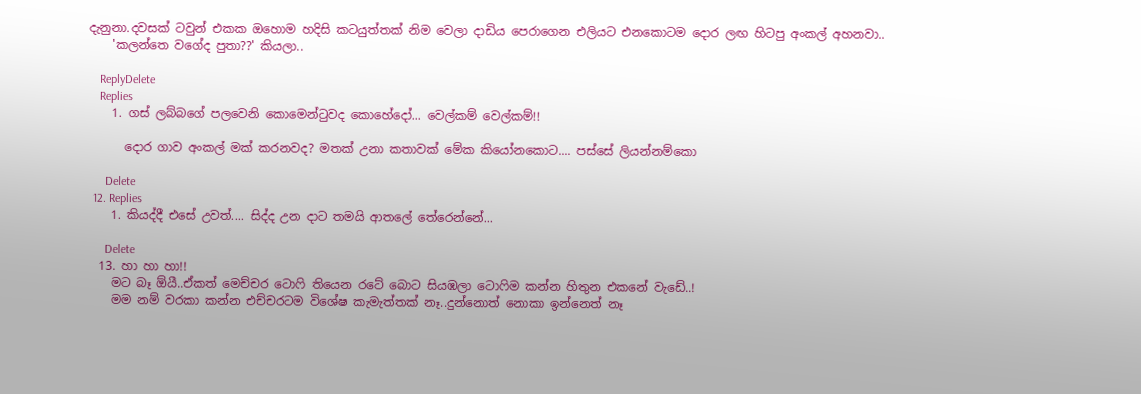දැනුනා.දවසක් ටවුන් එකක ඔහොම හදිසි කටයුත්තක් නිම වෙලා දාඩිය පෙරාගෙන එලියට එනකොටම දොර ලඟ හිටපු අංකල් අහනවා..
    'කලන්තෙ වගේද පුතා??' කියලා..

    ReplyDelete
    Replies
    1. ගස් ලබ්බගේ පලවෙනි කොමෙන්ටුවද කොහේදෝ... වෙල්කම් වෙල්කම්!!

      දොර ගාව අංකල් මක් කරනවද? මතක් උනා කතාවක් මේක කියෝනකොට.... පස්සේ ලියන්නම්කො

      Delete
  12. Replies
    1. කියද්දී එසේ උවත්.... සිද්ද උන දාට තමයි ආතලේ තේරෙන්නේ...

      Delete
  13. හා හා හා!!
    මට බෑ ඕයී..ඒකත් මෙච්චර ටොෆි තියෙන රටේ බොට සියඹලා ටොෆිම කන්න හිතුන එකනේ වැඩේ..!
    මම නම් වරකා කන්න එච්චරටම විශේෂ කැමැත්තක් නෑ..දුන්නොත් නොකා ඉන්නෙත් නෑ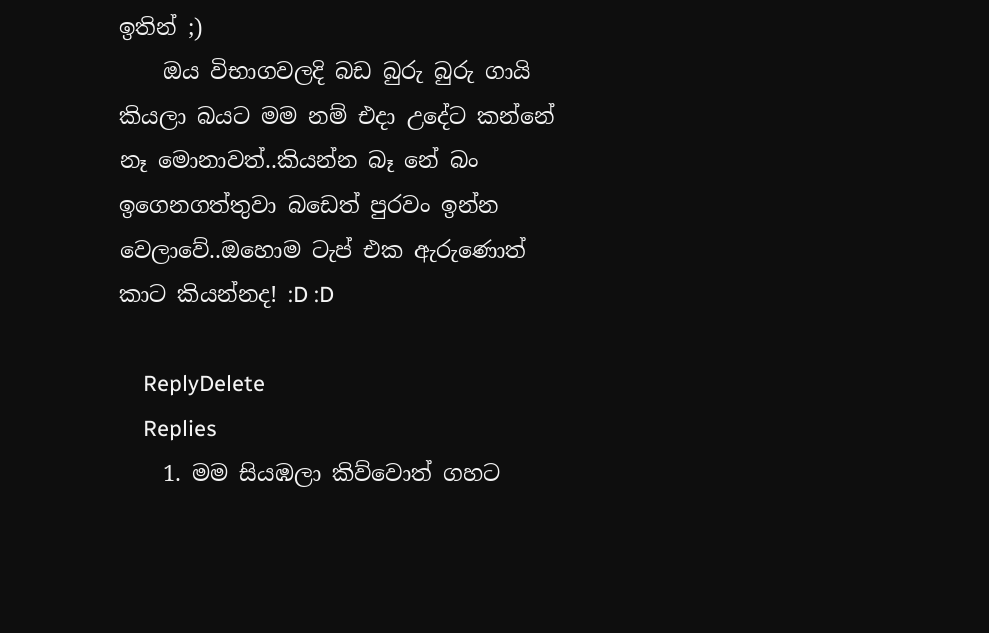ඉතින් ;)
    ඔය විභාගවලදි බඩ බුරු බුරු ගායි කියලා බයට මම නම් එදා උදේට කන්නේ නෑ මොනාවත්..කියන්න බෑ නේ බං ඉගෙනගත්තුවා බඩෙත් පුරවං ඉන්න වෙලාවේ..ඔහොම ටැප් එක ඇරුණොත් කාට කියන්නද! :D :D

    ReplyDelete
    Replies
    1. මම සියඹලා කිව්වොත් ගහට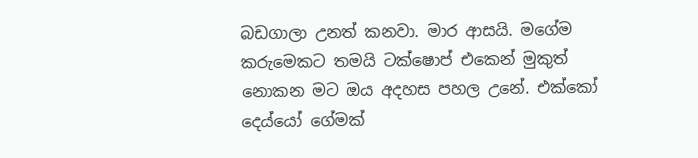බඩගාලා උනත් කනවා. මාර ආසයි. මගේම කරුමෙකට තමයි ටක්ෂොප් එකෙන් මුකුත් නොකන මට ඔය අදහස පහල උනේ. එක්කෝ දෙය්යෝ ගේමක්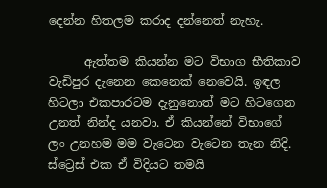දෙන්න හිතලම කරාද දන්නෙත් නැහැ.

      ඇත්තම කියන්න මට විභාග භීතිකාව වැඩිපුර දැනෙන කෙනෙක් නෙවෙයි. ඉඳල හිටලා එකපාරටම දැනුනොත් මට හිටගෙන උනත් නින්ද යනවා. ඒ කියන්නේ විභාගේ ලං උනහම මම වැටෙන වැටෙන තැන නිදි. ස්ට්‍රෙස් එක ඒ විදියට තමයි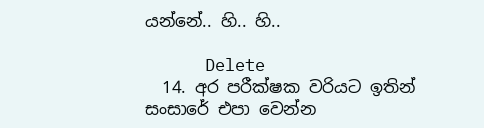යන්නේ.. හි.. හි..

      Delete
  14. අර පරීක්ෂක වරියට ඉතින් සංසාරේ එපා වෙන්න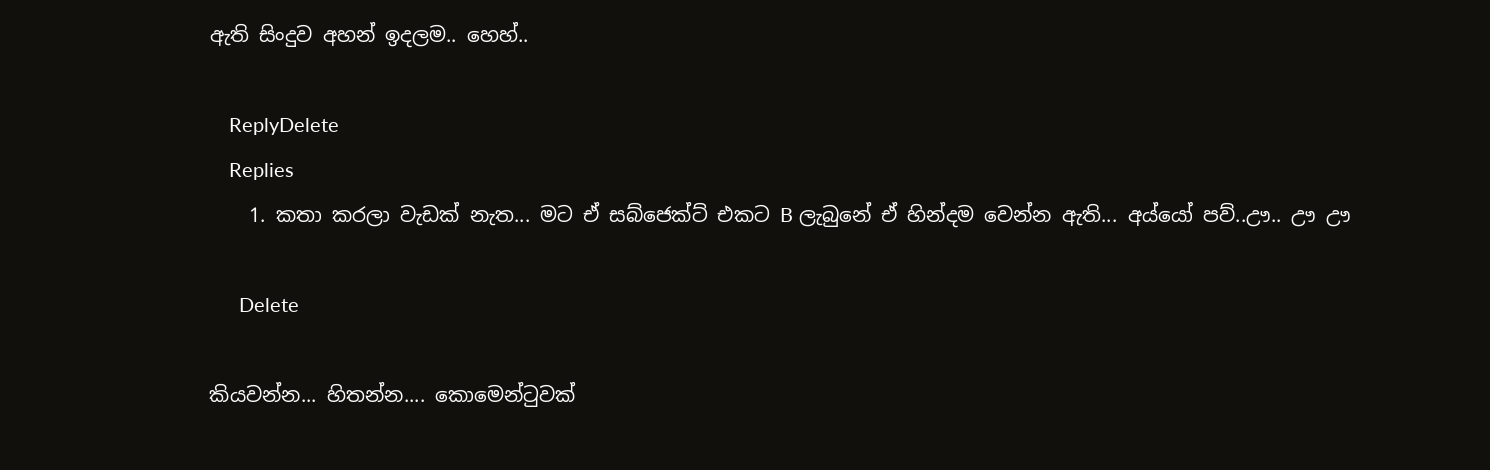ඇති සිංදුව අහන් ඉදලම.. හෙහ්..

    ReplyDelete
    Replies
    1. කතා කරලා වැඩක් නැත... මට ඒ සබ්ජෙක්ට් එකට B ලැබුනේ ඒ හින්දම වෙන්න ඇති... අය්යෝ පව්..ඌ.. ඌ ඌ

      Delete

කියවන්න... හිතන්න.... කොමෙන්ටුවක්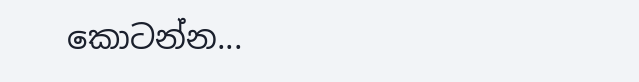කොටන්න...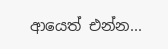ආයෙත් එන්න...